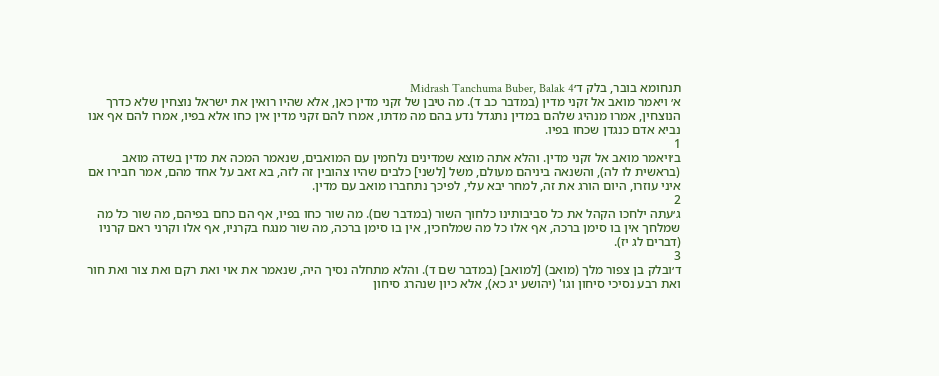תנחומא בובר, בלק ד׳Midrash Tanchuma Buber, Balak 4
א׳ ויאמר מואב אל זקני מדין (במדבר כב ד). מה טיבן של זקני מדין כאן, אלא שהיו רואין את ישראל נוצחין שלא כדרך הנוצחין, אמרו מנהיג שלהם במדין נתגדל נדע בהם מה מדתו, אמרו להם זקני מדין אין כחו אלא בפיו, אמרו להם אף אנו נביא אדם כנגדן שכחו בפיו.
1
ב׳ויאמר מואב אל זקני מדין. והלא אתה מוצא שמדינים נלחמין עם המואבים, שנאמר המכה את מדין בשדה מואב (בראשית לו לה), והשנאה ביניהם מעולם, משל [לשני] כלבים שהיו צהובין זה לזה, בא זאב על אחד מהם, אמר חבירו אם איני עוזרו, היום הורג את זה, למחר יבא עלי, לפיכך נתחברו מואב עם מדין.
2
ג׳עתה ילחכו הקהל את כל סביבותינו כלחוך השור (במדבר שם). מה שור כחו בפיו, אף הם כחם בפיהם, מה שור כל מה שמלחך אין בו סימן ברכה, אף אלו כל מה שמלחכין, אין בו סימן ברכה, מה שור מנגח בקרניו, אף אלו וקרני ראם קרניו (דברים לג יז).
3
ד׳ובלק בן צפור מלך (מואב) [למואב] (במדבר שם ד). והלא מתחלה נסיך היה, שנאמר את אוי ואת רקם ואת צור ואת חור ואת רבע נסיכי סיחון וגו' (יהושע יג כא), אלא כיון שנהרג סיחון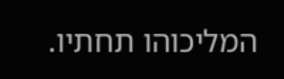המליכוהו תחתיו.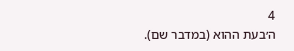4
ה׳בעת ההוא (במדבר שם).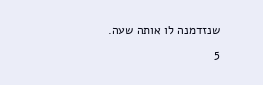שנזדמנה לו אותה שעה.
5